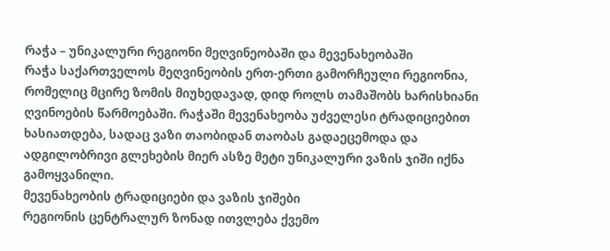რაჭა – უნიკალური რეგიონი მეღვინეობაში და მევენახეობაში
რაჭა საქართველოს მეღვინეობის ერთ-ერთი გამორჩეული რეგიონია, რომელიც მცირე ზომის მიუხედავად, დიდ როლს თამაშობს ხარისხიანი ღვინოების წარმოებაში. რაჭაში მევენახეობა უძველესი ტრადიციებით ხასიათდება, სადაც ვაზი თაობიდან თაობას გადაეცემოდა და ადგილობრივი გლეხების მიერ ასზე მეტი უნიკალური ვაზის ჯიში იქნა გამოყვანილი.
მევენახეობის ტრადიციები და ვაზის ჯიშები
რეგიონის ცენტრალურ ზონად ითვლება ქვემო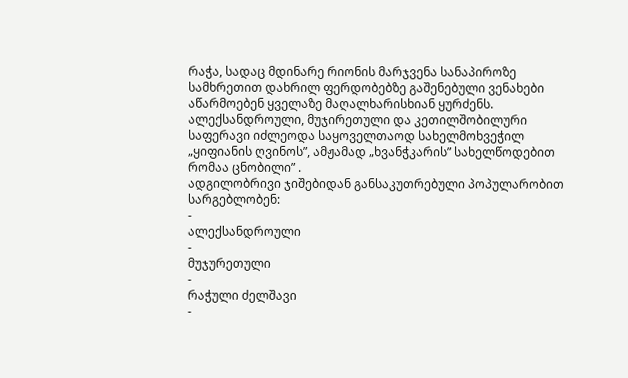რაჭა, სადაც მდინარე რიონის მარჯვენა სანაპიროზე სამხრეთით დახრილ ფერდობებზე გაშენებული ვენახები აწარმოებენ ყველაზე მაღალხარისხიან ყურძენს. ალექსანდროული, მუჯირეთული და კეთილშობილური საფერავი იძლეოდა საყოველთაოდ სახელმოხვეჭილ „ყიფიანის ღვინოს”, ამჟამად „ხვანჭკარის” სახელწოდებით რომაა ცნობილი” .
ადგილობრივი ჯიშებიდან განსაკუთრებული პოპულარობით სარგებლობენ:
-
ალექსანდროული
-
მუჯურეთული
-
რაჭული ძელშავი
-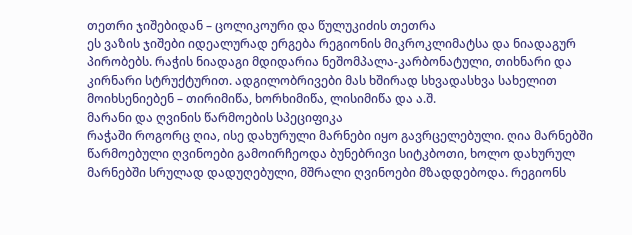თეთრი ჯიშებიდან – ცოლიკოური და წულუკიძის თეთრა
ეს ვაზის ჯიშები იდეალურად ერგება რეგიონის მიკროკლიმატსა და ნიადაგურ პირობებს. რაჭის ნიადაგი მდიდარია ნეშომპალა-კარბონატული, თიხნარი და კირნარი სტრუქტურით. ადგილობრივები მას ხშირად სხვადასხვა სახელით მოიხსენიებენ – თირიმიწა, ხორხიმიწა, ლისიმიწა და ა.შ.
მარანი და ღვინის წარმოების სპეციფიკა
რაჭაში როგორც ღია, ისე დახურული მარნები იყო გავრცელებული. ღია მარნებში წარმოებული ღვინოები გამოირჩეოდა ბუნებრივი სიტკბოთი, ხოლო დახურულ მარნებში სრულად დადუღებული, მშრალი ღვინოები მზადდებოდა. რეგიონს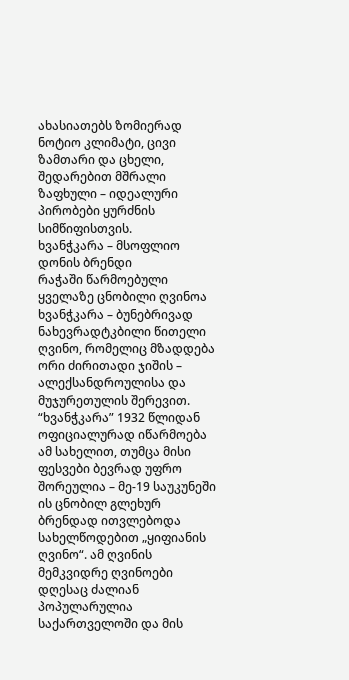ახასიათებს ზომიერად ნოტიო კლიმატი, ცივი ზამთარი და ცხელი, შედარებით მშრალი ზაფხული – იდეალური პირობები ყურძნის სიმწიფისთვის.
ხვანჭკარა – მსოფლიო დონის ბრენდი
რაჭაში წარმოებული ყველაზე ცნობილი ღვინოა ხვანჭკარა – ბუნებრივად ნახევრადტკბილი წითელი ღვინო, რომელიც მზადდება ორი ძირითადი ჯიშის – ალექსანდროულისა და მუჯურეთულის შერევით. “ხვანჭკარა” 1932 წლიდან ოფიციალურად იწარმოება ამ სახელით, თუმცა მისი ფესვები ბევრად უფრო შორეულია – მე-19 საუკუნეში ის ცნობილ გლეხურ ბრენდად ითვლებოდა სახელწოდებით „ყიფიანის ღვინო“. ამ ღვინის მემკვიდრე ღვინოები დღესაც ძალიან პოპულარულია საქართველოში და მის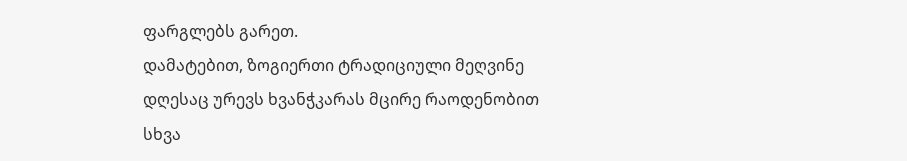ფარგლებს გარეთ.
დამატებით, ზოგიერთი ტრადიციული მეღვინე დღესაც ურევს ხვანჭკარას მცირე რაოდენობით სხვა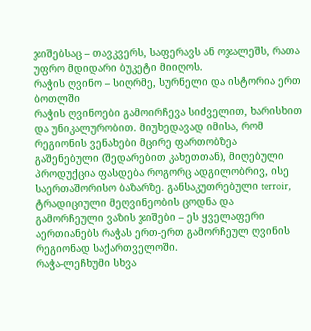ჯიშებსაც – თავკვერს, საფერავს ან ოჯალეშს, რათა უფრო მდიდარი ბუკეტი მიიღოს.
რაჭის ღვინო – სიღრმე, სურნელი და ისტორია ერთ ბოთლში
რაჭის ღვინოები გამოირჩევა სიძველით, ხარისხით და უნიკალურობით. მიუხედავად იმისა, რომ რეგიონის ვენახები მცირე ფართობზეა გაშენებული (შედარებით კახეთთან), მიღებული პროდუქცია ფასდება როგორც ადგილობრივ, ისე საერთაშორისო ბაზარზე. განსაკუთრებული terroir, ტრადიციული მეღვინეობის ცოდნა და გამორჩეული ვაზის ჯიშები – ეს ყველაფერი აერთიანებს რაჭას ერთ-ერთ გამორჩეულ ღვინის რეგიონად საქართველოში.
რაჭა-ლეჩხუმი სხვა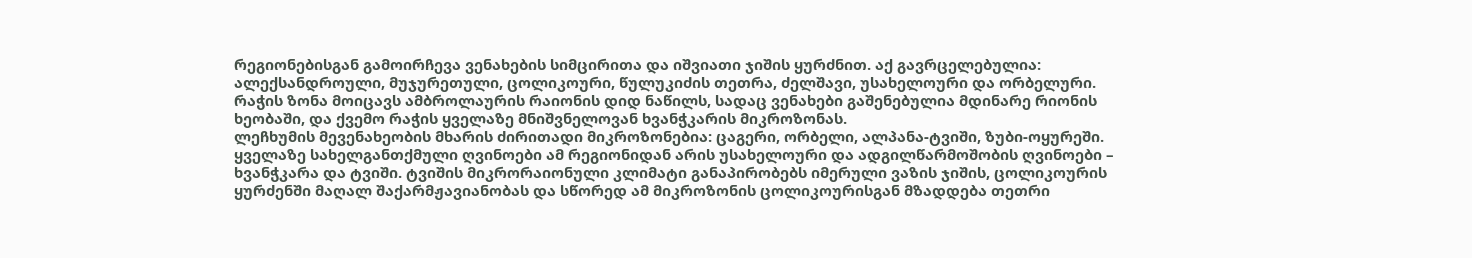რეგიონებისგან გამოირჩევა ვენახების სიმცირითა და იშვიათი ჯიშის ყურძნით. აქ გავრცელებულია: ალექსანდროული, მუჯურეთული, ცოლიკოური, წულუკიძის თეთრა, ძელშავი, უსახელოური და ორბელური. რაჭის ზონა მოიცავს ამბროლაურის რაიონის დიდ ნაწილს, სადაც ვენახები გაშენებულია მდინარე რიონის ხეობაში, და ქვემო რაჭის ყველაზე მნიშვნელოვან ხვანჭკარის მიკროზონას.
ლეჩხუმის მევენახეობის მხარის ძირითადი მიკროზონებია: ცაგერი, ორბელი, ალპანა-ტვიში, ზუბი-ოყურეში. ყველაზე სახელგანთქმული ღვინოები ამ რეგიონიდან არის უსახელოური და ადგილწარმოშობის ღვინოები – ხვანჭკარა და ტვიში. ტვიშის მიკრორაიონული კლიმატი განაპირობებს იმერული ვაზის ჯიშის, ცოლიკოურის ყურძენში მაღალ შაქარმჟავიანობას და სწორედ ამ მიკროზონის ცოლიკოურისგან მზადდება თეთრი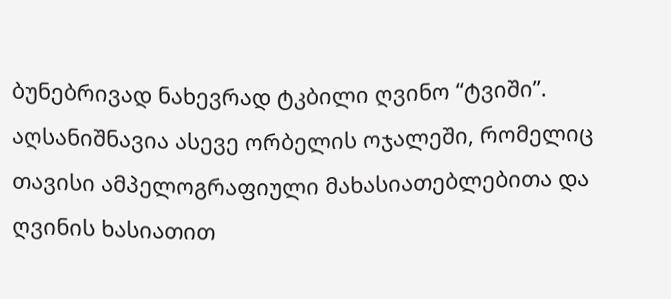ბუნებრივად ნახევრად ტკბილი ღვინო “ტვიში”. აღსანიშნავია ასევე ორბელის ოჯალეში, რომელიც თავისი ამპელოგრაფიული მახასიათებლებითა და ღვინის ხასიათით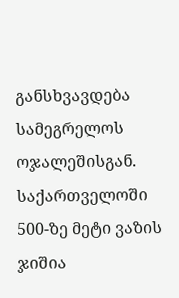განსხვავდება სამეგრელოს ოჯალეშისგან.
საქართველოში 500-ზე მეტი ვაზის ჯიშია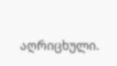აღრიცხული.